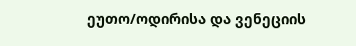ეუთო/ოდირისა და ვენეციის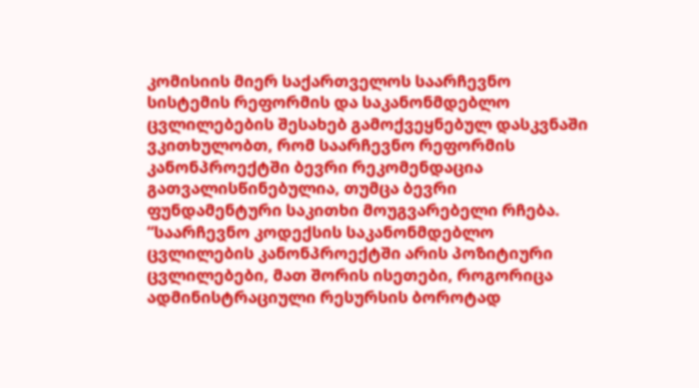კომისიის მიერ საქართველოს საარჩევნო სისტემის რეფორმის და საკანონმდებლო ცვლილებების შესახებ გამოქვეყნებულ დასკვნაში ვკითხულობთ, რომ საარჩევნო რეფორმის კანონპროექტში ბევრი რეკომენდაცია გათვალისწინებულია, თუმცა ბევრი ფუნდამენტური საკითხი მოუგვარებელი რჩება.
“საარჩევნო კოდექსის საკანონმდებლო ცვლილების კანონპროექტში არის პოზიტიური ცვლილებები, მათ შორის ისეთები, როგორიცა ადმინისტრაციული რესურსის ბოროტად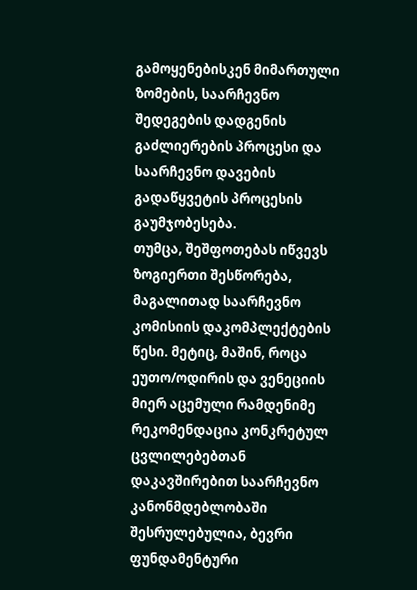გამოყენებისკენ მიმართული ზომების, საარჩევნო შედეგების დადგენის გაძლიერების პროცესი და საარჩევნო დავების გადაწყვეტის პროცესის გაუმჯობესება.
თუმცა, შეშფოთებას იწვევს ზოგიერთი შესწორება, მაგალითად საარჩევნო კომისიის დაკომპლექტების წესი. მეტიც, მაშინ, როცა ეუთო/ოდირის და ვენეციის მიერ აცემული რამდენიმე რეკომენდაცია კონკრეტულ ცვლილებებთან დაკავშირებით საარჩევნო კანონმდებლობაში შესრულებულია, ბევრი ფუნდამენტური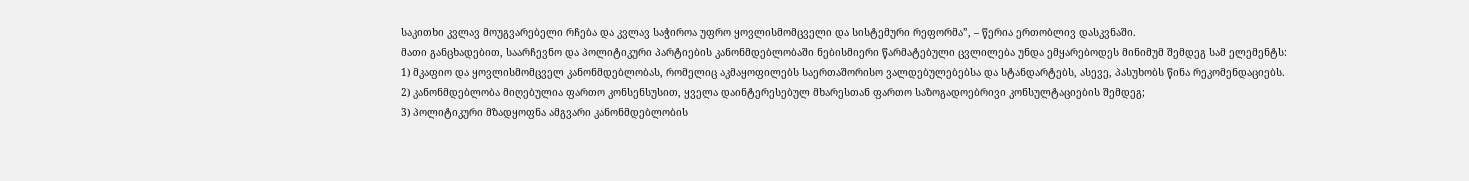საკითხი კვლავ მოუგვარებელი რჩება და კვლავ საჭიროა უფრო ყოვლისმომცველი და სისტემური რეფორმა”, – წერია ერთობლივ დასკვნაში.
მათი განცხადებით, საარჩევნო და პოლიტიკური პარტიების კანონმდებლობაში ნებისმიერი წარმატებული ცვლილება უნდა ემყარებოდეს მინიმუმ შემდეგ სამ ელემენტს:
1) მკაფიო და ყოვლისმომცველ კანონმდებლობას, რომელიც აკმაყოფილებს საერთაშორისო ვალდებულებებსა და სტანდარტებს, ასევე, პასუხობს წინა რეკომენდაციებს.
2) კანონმდებლობა მიღებულია ფართო კონსენსუსით, ყველა დაინტერესებულ მხარესთან ფართო საზოგადოებრივი კონსულტაციების შემდეგ;
3) პოლიტიკური მზადყოფნა ამგვარი კანონმდებლობის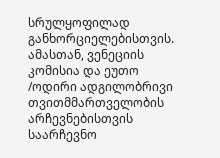სრულყოფილად განხორციელებისთვის.
ამასთან, ვენეციის კომისია და ეუთო /ოდირი ადგილობრივი თვითმმართველობის არჩევნებისთვის საარჩევნო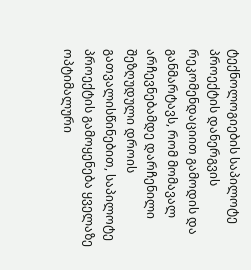ტექნოლოგიების საპილოტე პროექტის დანერგვის რეკომენდაციით გამოდის და განმარტავს, რომ მომავალ არჩევნებამდე დარჩენილი შეზღუდული დროის გათვალისწინებით, საპილოტე პროექტის გამოყენება ყველაზე ოპტიმალური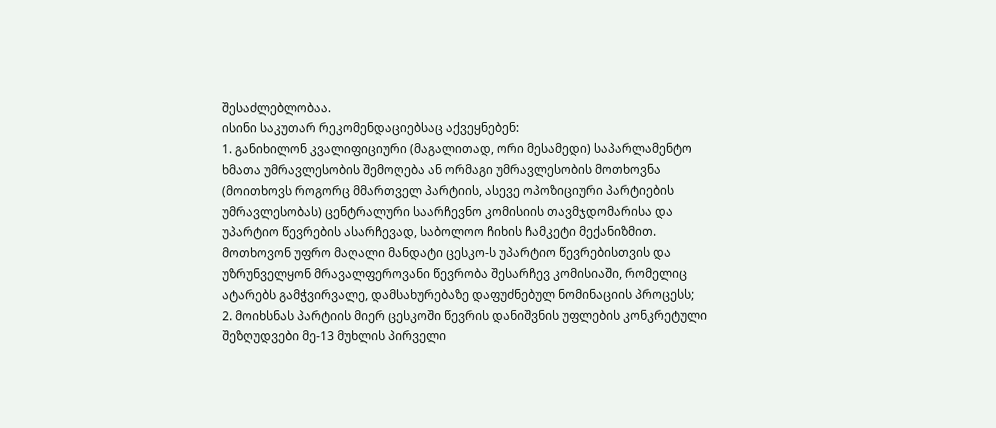შესაძლებლობაა.
ისინი საკუთარ რეკომენდაციებსაც აქვეყნებენ:
1. განიხილონ კვალიფიციური (მაგალითად, ორი მესამედი) საპარლამენტო ხმათა უმრავლესობის შემოღება ან ორმაგი უმრავლესობის მოთხოვნა (მოითხოვს როგორც მმართველ პარტიის, ასევე ოპოზიციური პარტიების უმრავლესობას) ცენტრალური საარჩევნო კომისიის თავმჯდომარისა და უპარტიო წევრების ასარჩევად, საბოლოო ჩიხის ჩამკეტი მექანიზმით. მოთხოვონ უფრო მაღალი მანდატი ცესკო-ს უპარტიო წევრებისთვის და უზრუნველყონ მრავალფეროვანი წევრობა შესარჩევ კომისიაში, რომელიც ატარებს გამჭვირვალე, დამსახურებაზე დაფუძნებულ ნომინაციის პროცესს;
2. მოიხსნას პარტიის მიერ ცესკოში წევრის დანიშვნის უფლების კონკრეტული შეზღუდვები მე-13 მუხლის პირველი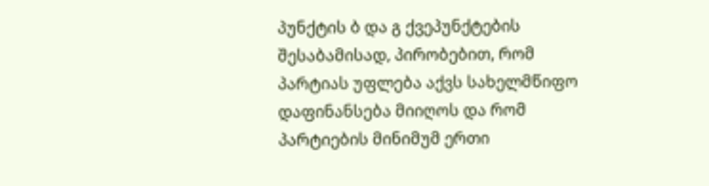პუნქტის ბ და გ ქვეპუნქტების შესაბამისად, პირობებით, რომ პარტიას უფლება აქვს სახელმწიფო დაფინანსება მიიღოს და რომ პარტიების მინიმუმ ერთი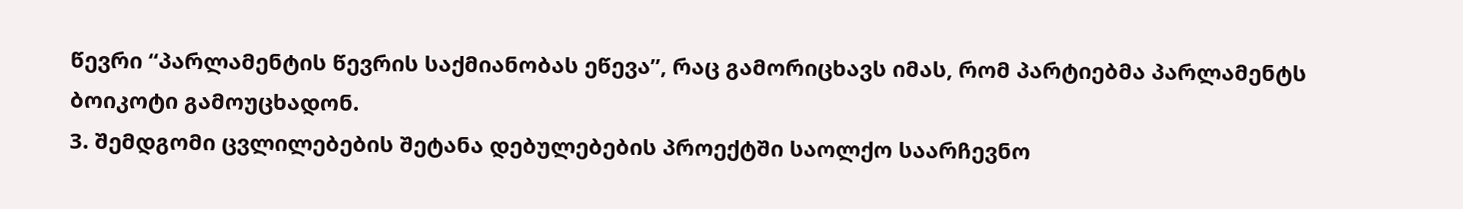წევრი “პარლამენტის წევრის საქმიანობას ეწევა”, რაც გამორიცხავს იმას, რომ პარტიებმა პარლამენტს ბოიკოტი გამოუცხადონ.
3. შემდგომი ცვლილებების შეტანა დებულებების პროექტში საოლქო საარჩევნო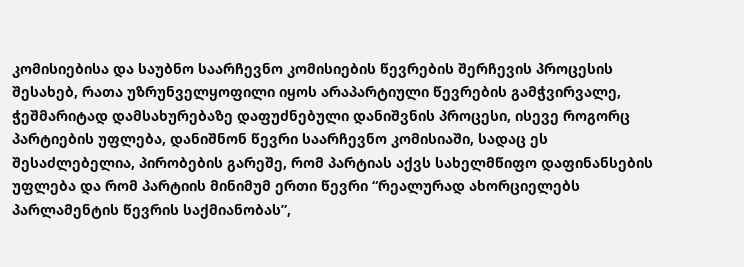კომისიებისა და საუბნო საარჩევნო კომისიების წევრების შერჩევის პროცესის შესახებ, რათა უზრუნველყოფილი იყოს არაპარტიული წევრების გამჭვირვალე, ჭეშმარიტად დამსახურებაზე დაფუძნებული დანიშვნის პროცესი, ისევე როგორც პარტიების უფლება, დანიშნონ წევრი საარჩევნო კომისიაში, სადაც ეს შესაძლებელია, პირობების გარეშე, რომ პარტიას აქვს სახელმწიფო დაფინანსების უფლება და რომ პარტიის მინიმუმ ერთი წევრი “რეალურად ახორციელებს პარლამენტის წევრის საქმიანობას”,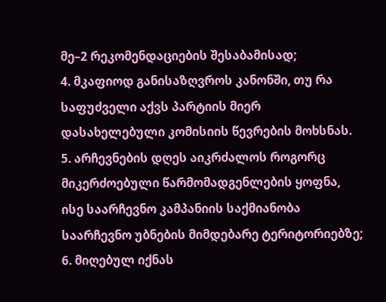მე–2 რეკომენდაციების შესაბამისად;
4. მკაფიოდ განისაზღვროს კანონში, თუ რა საფუძველი აქვს პარტიის მიერ დასახელებული კომისიის წევრების მოხსნას.
5. არჩევნების დღეს აიკრძალოს როგორც მიკერძოებული წარმომადგენლების ყოფნა, ისე საარჩევნო კამპანიის საქმიანობა საარჩევნო უბნების მიმდებარე ტერიტორიებზე;
6. მიღებულ იქნას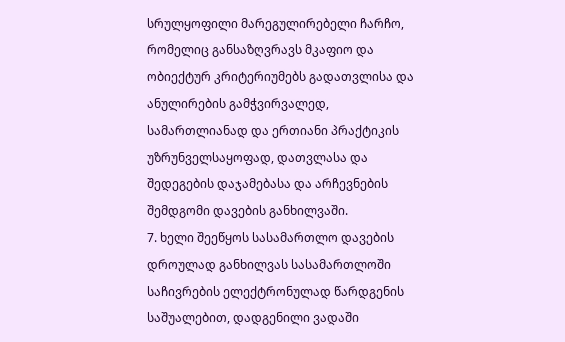სრულყოფილი მარეგულირებელი ჩარჩო, რომელიც განსაზღვრავს მკაფიო და ობიექტურ კრიტერიუმებს გადათვლისა და ანულირების გამჭვირვალედ, სამართლიანად და ერთიანი პრაქტიკის უზრუნველსაყოფად, დათვლასა და შედეგების დაჯამებასა და არჩევნების შემდგომი დავების განხილვაში.
7. ხელი შეეწყოს სასამართლო დავების დროულად განხილვას სასამართლოში საჩივრების ელექტრონულად წარდგენის საშუალებით, დადგენილი ვადაში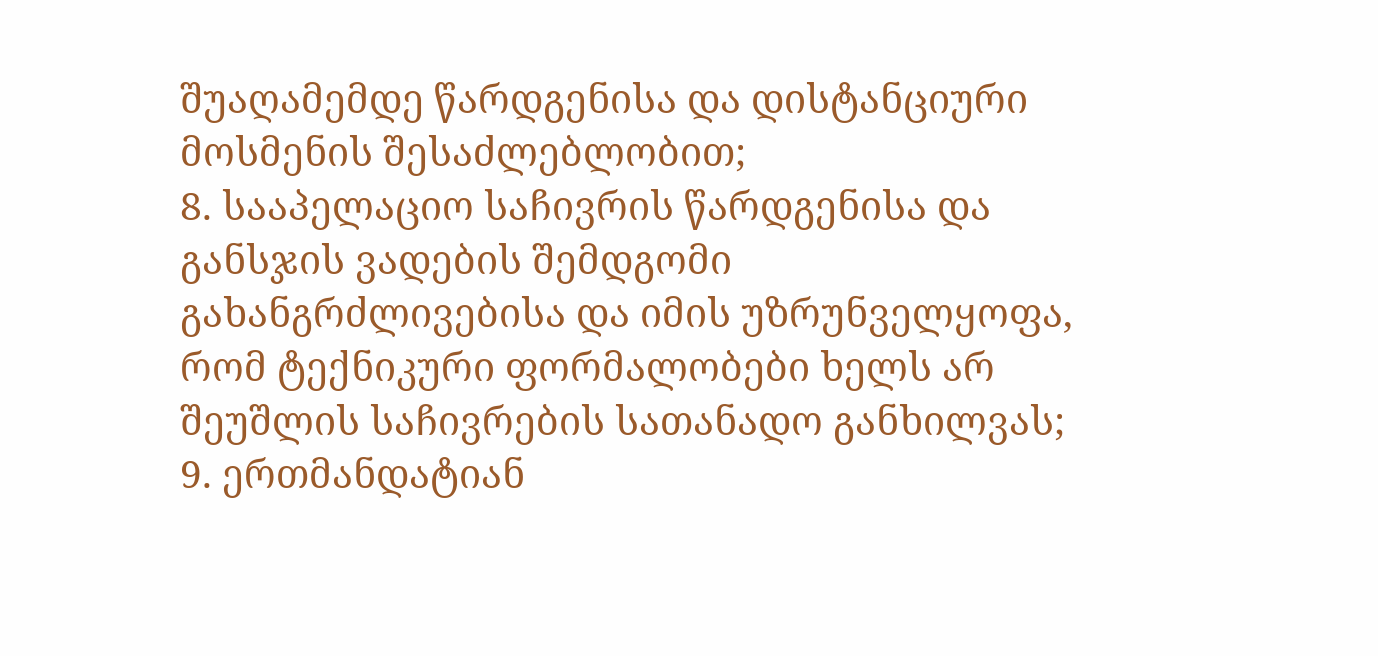შუაღამემდე წარდგენისა და დისტანციური მოსმენის შესაძლებლობით;
8. სააპელაციო საჩივრის წარდგენისა და განსჯის ვადების შემდგომი გახანგრძლივებისა და იმის უზრუნველყოფა, რომ ტექნიკური ფორმალობები ხელს არ შეუშლის საჩივრების სათანადო განხილვას;
9. ერთმანდატიან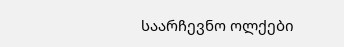საარჩევნო ოლქები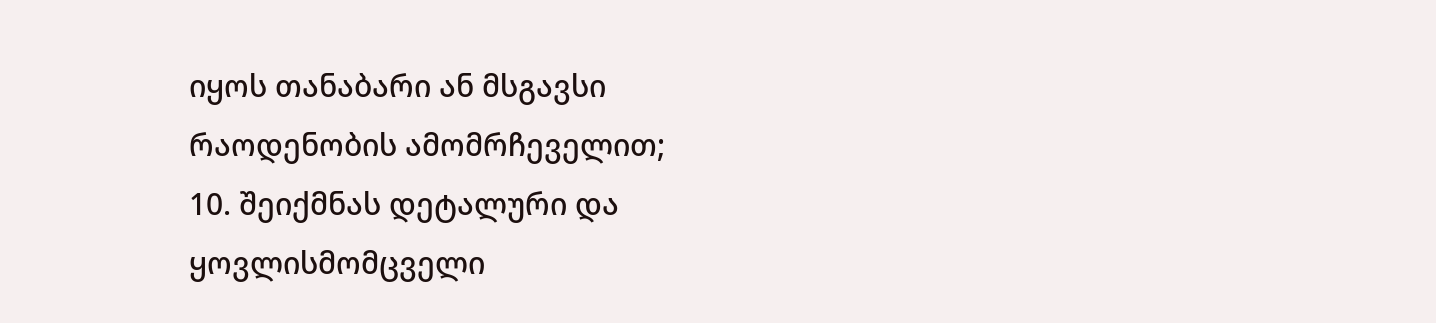იყოს თანაბარი ან მსგავსი რაოდენობის ამომრჩეველით;
10. შეიქმნას დეტალური და ყოვლისმომცველი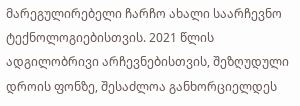მარეგულირებელი ჩარჩო ახალი საარჩევნო ტექნოლოგიებისთვის. 2021 წლის ადგილობრივი არჩევნებისთვის, შეზღუდული დროის ფონზე, შესაძლოა განხორციელდეს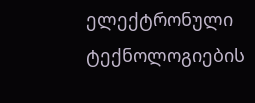ელექტრონული ტექნოლოგიების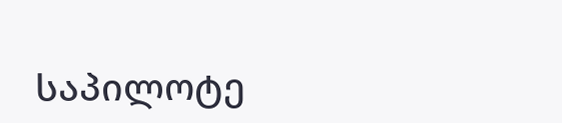საპილოტე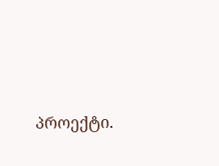პროექტი.